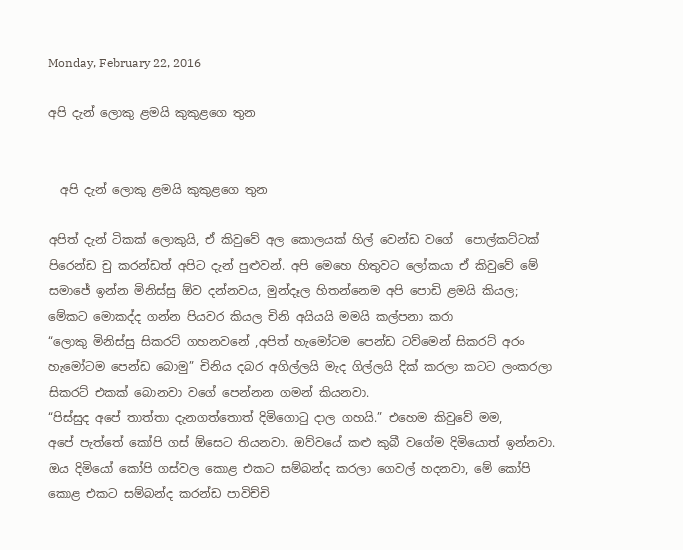Monday, February 22, 2016

අපි දැන් ලොකු ළමයි කුකුළගෙ තුන


  අපි දැන් ලොකු ළමයි කුකුළගෙ තුන

අපිත් දැන් ටිකක් ලොකුයි, ඒ කිවුවේ අල කොලයක් හිල් වෙන්ඩ වගේ  පොල්කට්ටක් පිරෙන්ඩ චු කරන්ඩත් අපිට දැන් පුළුවන්. අපි මෙහෙ හිතුවට ලෝකයා ඒ කිවුවේ මේ සමාජේ ඉන්න මිනිස්සු ඕව දන්නවය, මුන්දෑල හිතන්නෙම අපි පොඩි ළමයි කියල;
මේකට මොකද්ද ගන්න පියවර කියල චිනි අයියයි මමයි කල්පනා කරා
“ලොකු මිනිස්සු සිකරට් ගහනවනේ ,අපිත් හැමෝටම පෙන්ඩ ටව්මෙන් සිකරට් අරං හැමෝටම පෙන්ඩ බොමු” චිනිය දබර අගිල්ලයි මැද ගිල්ලයි දික් කරලා කටට ලංකරලා සිකරට් එකක් බොනවා වගේ පෙන්නන ගමන් කියනවා.
“පිස්සුද අපේ තාත්තා දැනගත්තොත් දිමිගොටු දාල ගහයි.” එහෙම කිවුවේ මම,
අපේ පැත්තේ කෝපි ගස් ඕසෙට තියනවා. ඔව්වයේ කළු කුබී වගේම දිමියොත් ඉන්නවා. ඔය දිමියෝ කෝපි ගස්වල කොළ එකට සම්බන්ද කරලා ගෙවල් හදනවා, මේ කෝපි  කොළ එකට සම්බන්ද කරන්ඩ පාවිච්චි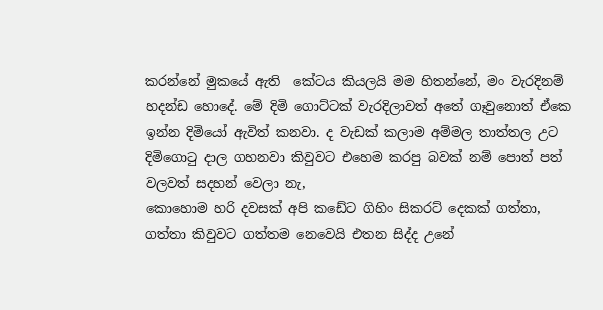කරන්නේ මුකයේ ඇති  කේටය කියලයි මම හිතන්නේ, මං වැරදිනම් හදන්ඩ හොදේ. මේ දිමි ගොට්ටක් වැරදිලාවත් අතේ ගෑවුනොත් ඒකෙ ඉන්න දිමියෝ ඇවිත් කනවා. ද වැඩක් කලාම අම්මල තාත්තල උට දිමිගොටු දාල ගහනවා කිවුවට එහෙම කරපු බවක් නම් පොත් පත් වලවත් සදහන් වෙලා නැ,
කොහොම හරි දවසක් අපි කඩේට ගිහිං සිකරට් දෙකක් ගත්තා, ගත්තා කිවුවට ගත්තම නෙවෙයි එතන සිද්ද උනේ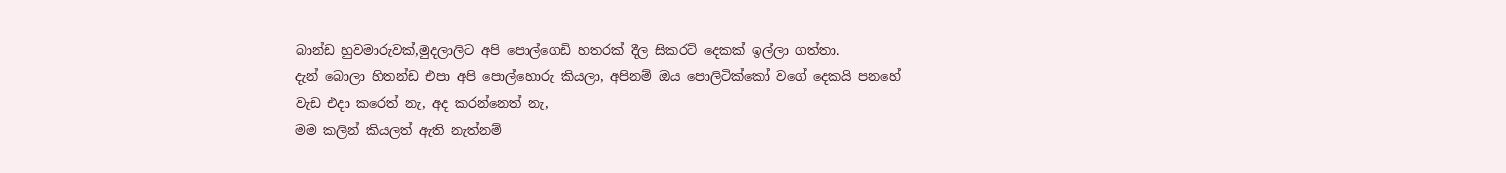බාන්ඩ හුවමාරුවක්,මුදලාලිට අපි පොල්ගෙඩි හතරක් දීල සිකරට් දෙකක් ඉල්ලා ගත්තා.
දැන් බොලා හිතන්ඩ එපා අපි පොල්හොරු කියලා, අපිනම් ඔය පොලිටික්කෝ වගේ දෙකයි පනහේ වැඩ එදා කරෙත් නැ, අද කරන්නෙත් නැ,
මම කලින් කියලත් ඇති නැත්නම්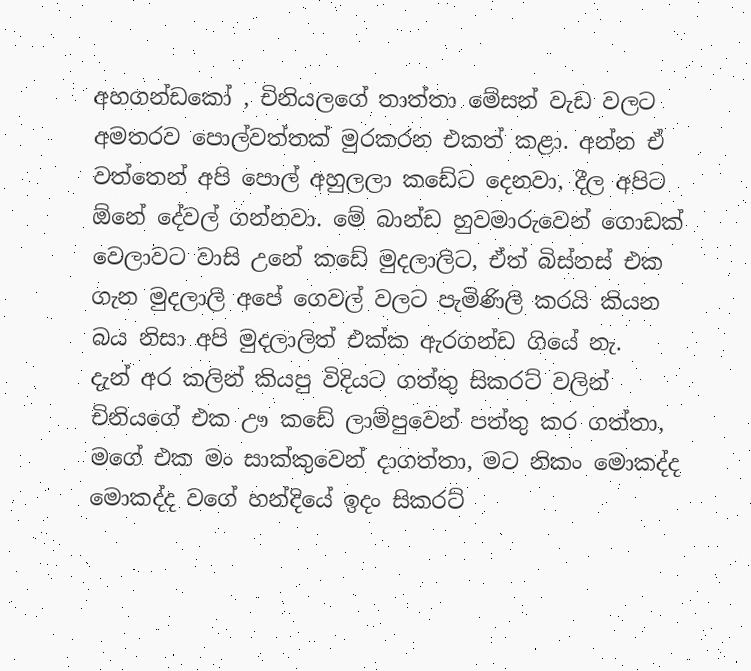අහගන්ඩකෝ , චිනියලගේ තාත්තා මේසන් වැඩ වලට අමතරව පොල්වත්තක් මුරකරන එකත් කළා. අන්න ඒ වත්තෙන් අපි පොල් අහුලලා කඩේට දෙනවා, දීල අපිට ඕනේ දේවල් ගන්නවා. මේ බාන්ඩ හුවමාරුවෙන් ගොඩක් වෙලාවට වාසි උනේ කඩේ මුදලාලිට, ඒත් බිස්නස් එක ගැන මුදලාලි අපේ ගෙවල් වලට පැමිණිලි කරයි කියන බය නිසා අපි මුදලාලිත් එක්ක ඇරගන්ඩ ගියේ නැ.
දැන් අර කලින් කියපු විදියට ගත්තු සිකරට් වලින් චිනියගේ එක ඌ කඩේ ලාම්පුවෙන් පත්තු කර ගත්තා, මගේ එක මං සාක්කුවෙන් දාගත්තා, මට නිකං මොකද්ද මොකද්ද වගේ හන්දියේ ඉදං සිකරට්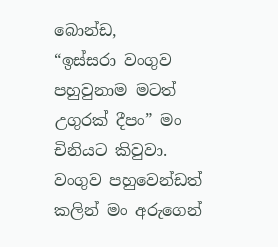බොන්ඩ,
“ඉස්සරා වංගුව පහුවුනාම මටත් උගුරක් දීපං” මං චිනියට කිවුවා.
වංගුව පහුවෙන්ඩත් කලින් මං අරුගෙන්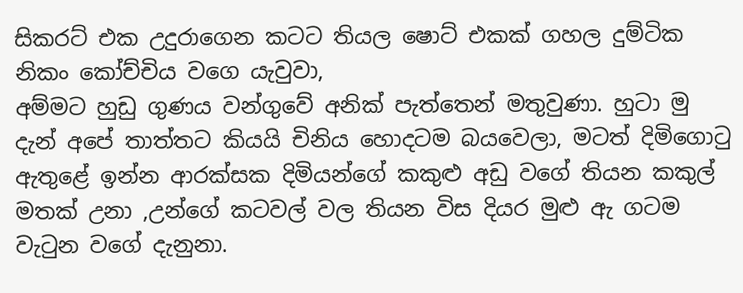සිකරට් එක උදුරාගෙන කටට තියල ෂොට් එකක් ගහල දුම්ටික නිකං කෝච්චිය වගෙ යැවුවා,
අම්මට හුඩු ගුණය වන්ගුවේ අනික් පැත්තෙන් මතුවුණා. හුටා මු දැන් අපේ තාත්තට කියයි චිනිය හොදටම බයවෙලා, මටත් දිමිගොටු ඇතුළේ ඉන්න ආරක්සක දිමියන්ගේ කකුළු අඩු වගේ තියන කකුල් මතක් උනා ,උන්ගේ කටවල් වල තියන විස දියර මුළු ඇ ගටම වැටුන වගේ දැනුනා.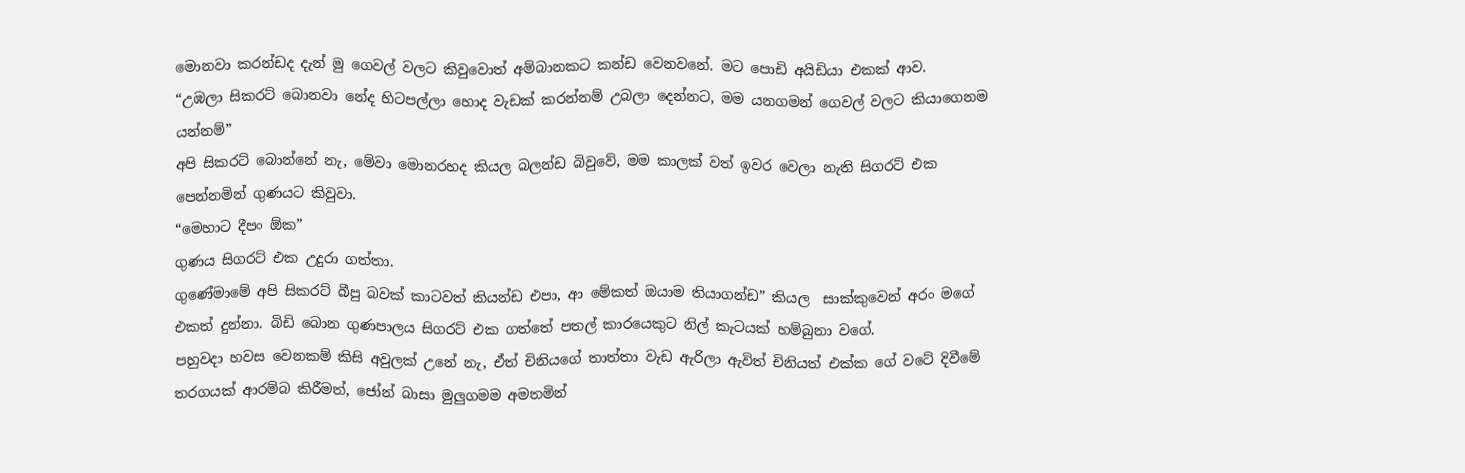මොනවා කරන්ඩද දැන් මු ගෙවල් වලට කිවුවොත් අම්බානකට කන්ඩ වෙනවනේ. මට පොඩි අයිඩියා එකක් ආව.
“උඹලා සිකරට් බොනවා නේද හිටපල්ලා හොද වැඩක් කරන්නම් උබලා දෙන්නට, මම යනගමන් ගෙවල් වලට කියාගෙනම  යන්නම්”
අපි සිකරට් බොන්නේ නැ, මේවා මොනරහද කියල බලන්ඩ බිවුවේ, මම කාලක් වත් ඉවර වෙලා නැති සිගරට් එක පෙන්නමින් ගුණයට කිවුවා.
“මෙහාට දීපං ඕක”
ගුණය සිගරට් එක උදුරා ගත්තා.
ගුණේමාමේ අපි සිකරට් බීපු බවක් කාටවත් කියන්ඩ එපා, ආ මේකත් ඔයාම තියාගන්ඩ” කියල  සාක්කුවෙන් අරං මගේ එකත් දුන්නා. බිඩි බොන ගුණපාලය සිගරට් එක ගත්තේ පතල් කාරයෙකුට නිල් කැටයක් හම්බුනා වගේ.
පහුවදා හවස වෙනකම් කිසි අවුලක් උනේ නැ, ඒත් චිනියගේ තාත්තා වැඩ ඇරිලා ඇවිත් චිනියත් එක්ක ගේ වටේ දිවීමේ තරගයක් ආරම්බ කිරීමත්, ජෝන් බාසා මුලුගමම අමතමින්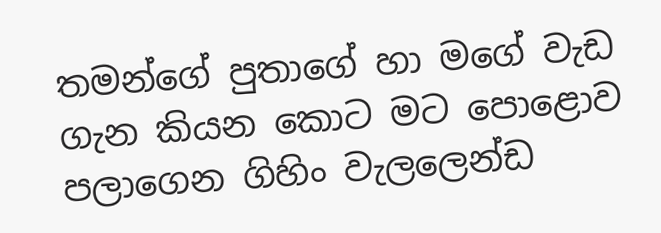තමන්ගේ පුතාගේ හා මගේ වැඩ ගැන කියන කොට මට පොළොව පලාගෙන ගිහිං වැලලෙන්ඩ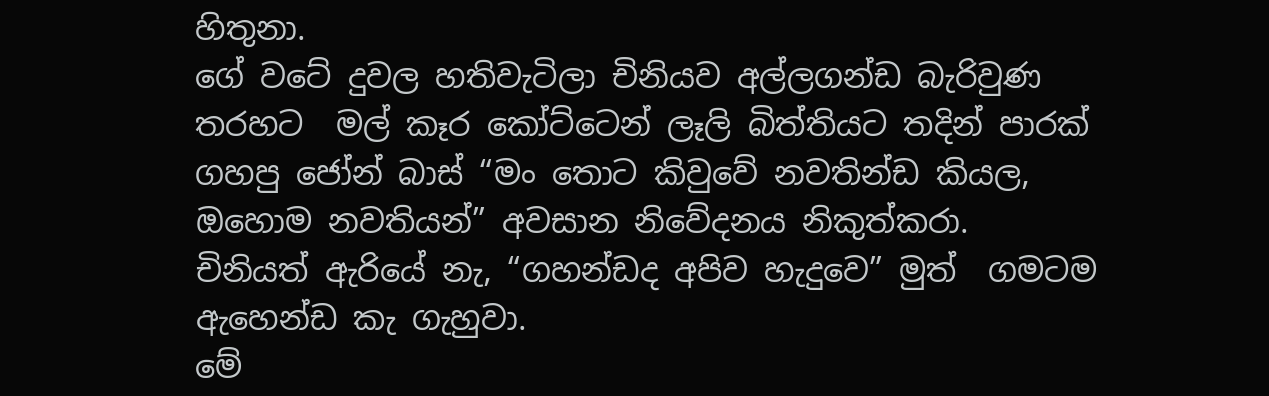හිතුනා.
ගේ වටේ දුවල හතිවැටිලා චිනියව අල්ලගන්ඩ බැරිවුණ තරහට  මල් කෑර කෝට්ටෙන් ලෑලි බිත්තියට තදින් පාරක්  ගහපු ජෝන් බාස් “මං තොට කිවුවේ නවතින්ඩ කියල, ඔහොම නවතියන්” අවසාන නිවේදනය නිකුත්කරා.
චිනියත් ඇරියේ නැ, “ගහන්ඩද අපිව හැදුවෙ” මුත්  ගමටම ඇහෙන්ඩ කැ ගැහුවා.
මේ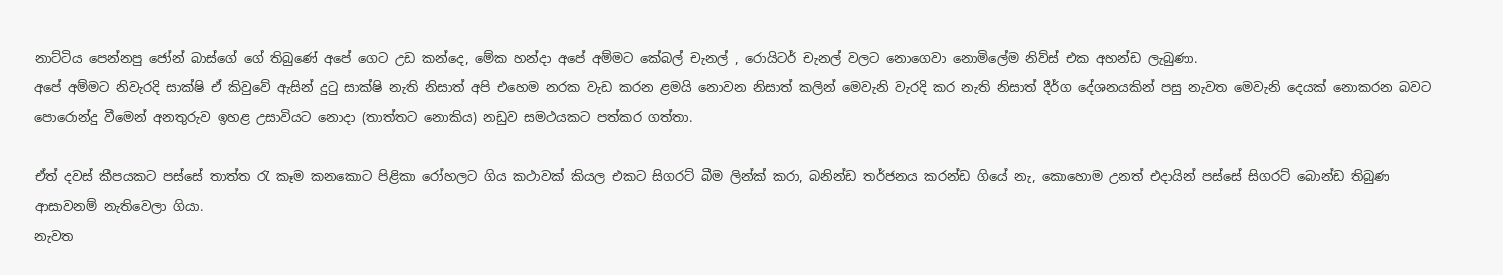නාට්ටිය පෙන්නපු ජෝන් බාස්ගේ ගේ තිබුණේ අපේ ගෙට උඩ කන්දෙ, මේක හන්දා අපේ අම්මට කේබල් චැනල් , රොයිටර් චැනල් වලට නොගෙවා නොමිලේම නිව්ස් එක අහන්ඩ ලැබුණා.
අපේ අම්මට නිවැරදි සාක්ෂි ඒ කිවුවේ ඇසින් දුටු සාක්ෂි නැති නිසාත් අපි එහෙම නරක වැඩ කරන ළමයි නොවන නිසාත් කලින් මෙවැනි වැරදි කර නැති නිසාත් දීර්ග දේශනයකින් පසු නැවත මෙවැනි දෙයක් නොකරන බවට පොරොන්දු වීමෙන් අනතුරුව ඉහළ උසාවියට නොදා (තාත්තට නොකිය) නඩුව සමථයකට පත්කර ගත්තා.

ඒත් දවස් කීපයකට පස්සේ තාත්ත රැ කෑම කනකොට පිළිකා රෝහලට ගිය කථාවක් කියල එකට සිගරට් බීම ලින්ක් කරා, බනින්ඩ තර්ජනය කරන්ඩ ගියේ නැ, කොහොම උනත් එදායින් පස්සේ සිගරට් බොන්ඩ තිබුණ ආසාවනම් නැතිවෙලා ගියා.
නැවත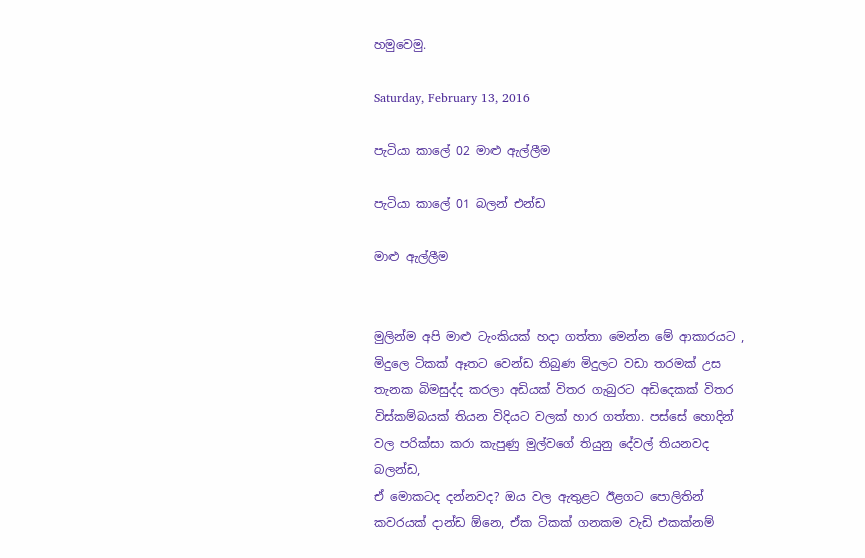හමුවෙමු.

Saturday, February 13, 2016

පැටියා කාලේ 02 මාළු ඇල්ලීම

පැටියා කාලේ 01 බලන් එන්ඩ

මාළු ඇල්ලීම


මුලින්ම අපි මාළු ටැංකියක් හදා ගත්තා මෙන්න මේ ආකාරයට , මිදුලෙ ටිකක් ඈතට වෙන්ඩ තිබුණ මිදුලට වඩා තරමක් උස තැනක බිමසුද්ද කරලා අඩියක් විතර ගැබුරට අඩිදෙකක් විතර විස්කම්බයක් තියන විදියට වලක් හාර ගත්තා. පස්සේ හොදින් වල පරික්සා කරා කැපුණු මුල්වගේ තියුනු දේවල් තියනවද බලන්ඩ,
ඒ මොකටද දන්නවද? ඔය වල ඇතුළට ඊළගට පොලිතින් කවරයක් දාන්ඩ ඕනෙ, ඒක ටිකක් ගනකම වැඩි එකක්නම්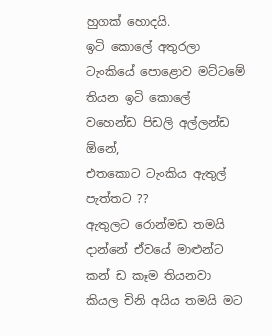හුගක් හොදයි.
ඉටි කොලේ අතුරලා ටැංකියේ පොළොව මට්ටමේ තියන ඉටි කොලේ වහෙන්ඩ පිඩලි අල්ලන්ඩ ඕනේ,
එතකොට ටැංකිය ඇතුල් පැත්තට ??
ඇතුලට රොන්මඩ තමයි දාන්නේ ඒවයේ මාළුන්ට කන් ඩ කෑම තියනවා කියල චිනි අයිය තමයි මට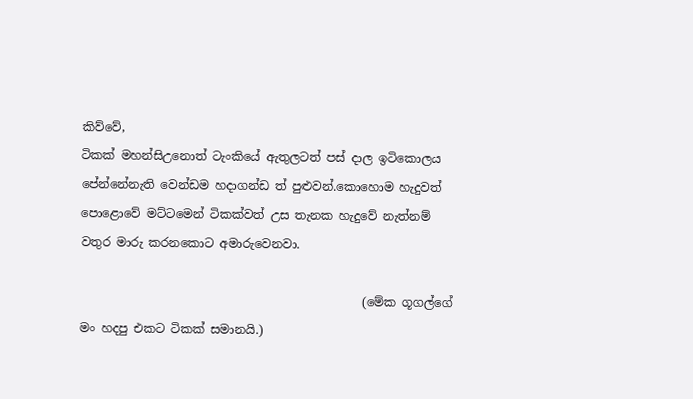කිව්වේ,
ටිකක් මහන්සිඋනොත් ටැංකියේ ඇතුලටත් පස් දාල ඉටිකොලය පේන්නේනැති වෙන්ඩම හදාගන්ඩ ත් පුළුවන්.කොහොම හැදුවත් පොළොවේ මට්ටමෙන් ටිකක්වත් උස තැනක හැදුවේ නැත්නම් වතුර මාරු කරනකොට අමාරුවෙනවා.

                                               (මේක ගූගල්ගේ මං හදපු එකට ටිකක් සමානයි.)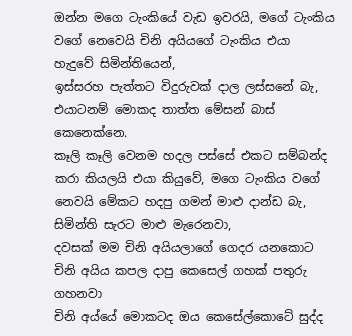ඔන්න මගෙ ටැංකියේ වැඩ ඉවරයි, මගේ ටැංකිය වගේ නෙවෙයි චිනි අයියගේ ටැංකිය එයා හැදුවේ සිමින්තියෙන්,
ඉස්සරහ පැත්තට විදුරුවක් දාල ලස්සනේ බැ, එයාටනම් මොකද තාත්ත මේසන් බාස් කෙනෙක්නෙ.
කෑලි කෑලි වෙනම හදල පස්සේ එකට සම්බන්ද කරා කියලයි එයා කියුවේ, මගෙ ටැංකිය වගේ නෙවයි මේකට හදපු ගමන් මාළු දාන්ඩ බැ, සිමින්ති සැරට මාළු මැරෙනවා,
දවසක් මම චිනි අයියලාගේ ගෙදර යනකොට චිනි අයිය කපල දාපු කෙසෙල් ගහක් පතුරු ගහනවා
චිනි අය්යේ මොකටද ඔය කෙසේල්කොටේ සුද්ද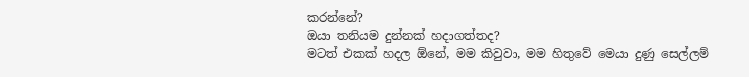කරන්නේ?
ඔයා තනියම දුන්නක් හදාගත්තද?
මටත් එකක් හදල ඕනේ, මම කිවුවා, මම හිතුවේ මෙයා දුණු සෙල්ලම්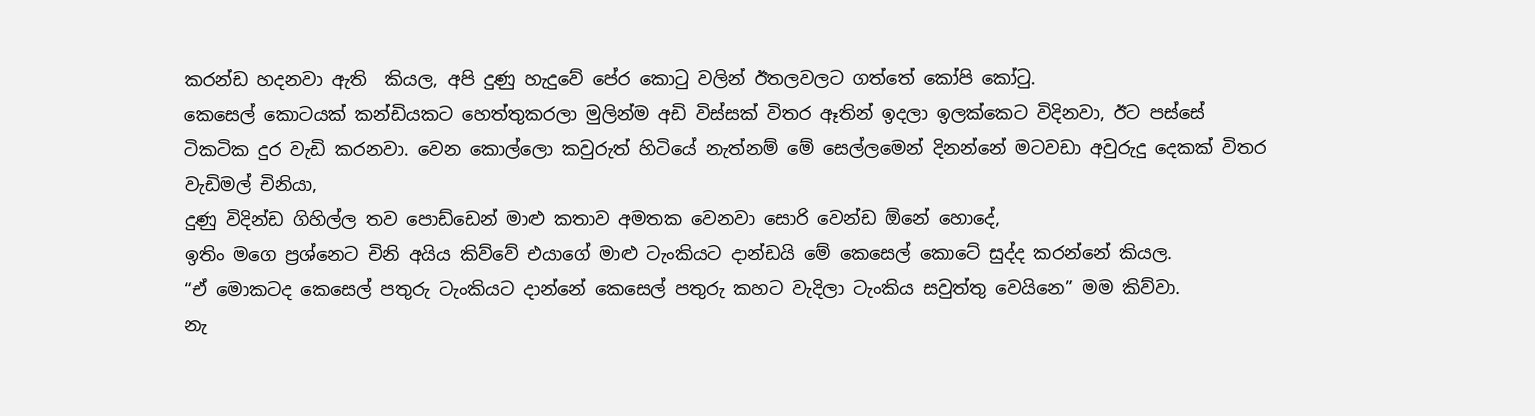කරන්ඩ හදනවා ඇති  කියල, අපි දුණු හැදුවේ පේර කොටු වලින් ඊතලවලට ගත්තේ කෝපි කෝටු.
කෙසෙල් කොටයක් කන්ඩියකට හෙත්තුකරලා මුලින්ම අඩි විස්සක් විතර ඈතින් ඉදලා ඉලක්කෙට විදිනවා, ඊට පස්සේ ටිකටික දුර වැඩි කරනවා. වෙන කොල්ලො කවුරුත් හිටියේ නැත්නම් මේ සෙල්ලමෙන් දිනන්නේ මටවඩා අවුරුදු දෙකක් විතර වැඩිමල් චිනියා,
දුණු විදින්ඩ ගිහිල්ල තව පොඩ්ඩෙන් මාළු කතාව අමතක වෙනවා සොරි වෙන්ඩ ඕනේ හොදේ,
ඉතිං මගෙ ප්‍රශ්නෙට චිනි අයිය කිව්වේ එයාගේ මාළු ටැංකියට දාන්ඩයි මේ කෙසෙල් කොටේ සුද්ද කරන්නේ කියල.
“ඒ මොකටද කෙසෙල් පතුරු ටැංකියට දාන්නේ කෙසෙල් පතුරු කහට වැදිලා ටැංකිය සවුත්තු වෙයිනෙ” මම කිව්වා.
නැ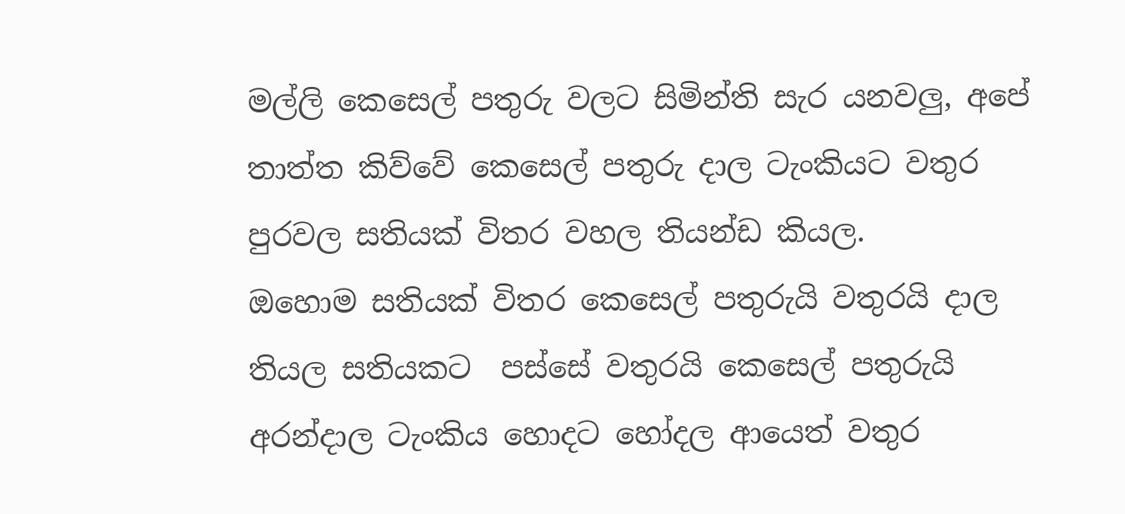මල්ලි කෙසෙල් පතුරු වලට සිමින්ති සැර යනවලු, අපේ තාත්ත කිව්වේ කෙසෙල් පතුරු දාල ටැංකියට වතුර පුරවල සතියක් විතර වහල තියන්ඩ කියල.
ඔහොම සතියක් විතර කෙසෙල් පතුරුයි වතුරයි දාල තියල සතියකට  පස්සේ වතුරයි කෙසෙල් පතුරුයි අරන්දාල ටැංකිය හොදට හෝදල ආයෙත් වතුර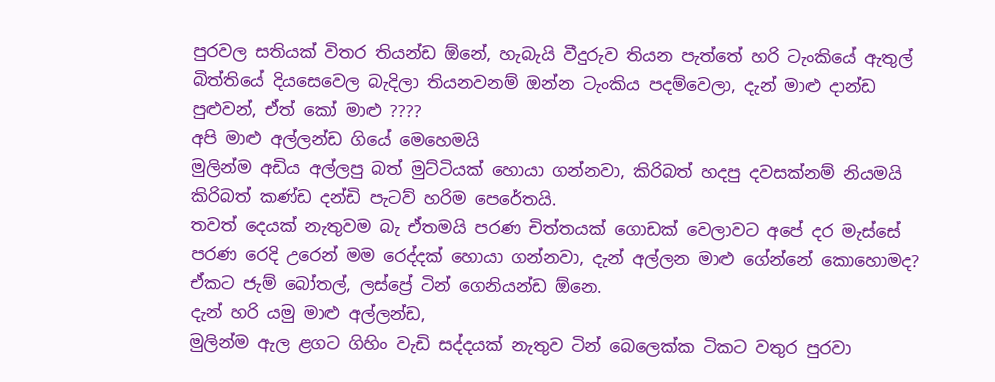පුරවල සතියක් විතර තියන්ඩ ඕනේ, හැබැයි වීදුරුව තියන පැත්තේ හරි ටැංකියේ ඇතුල් බිත්තියේ දියසෙවෙල බැදිලා තියනවනම් ඔන්න ටැංකිය පදම්වෙලා, දැන් මාළු දාන්ඩ පුළුවන්, ඒත් කෝ මාළු ????
අපි මාළු අල්ලන්ඩ ගියේ මෙහෙමයි
මුලින්ම අඩිය අල්ලපු බත් මුට්ටියක් හොයා ගන්නවා, කිරිබත් හදපු දවසක්නම් නියමයි කිරිබත් කණ්ඩ දන්ඩි පැටව් හරිම පෙරේතයි.
තවත් දෙයක් නැතුවම බැ ඒතමයි පරණ චිත්තයක් ගොඩක් වෙලාවට අපේ දර මැස්සේ පරණ රෙදි උරෙන් මම රෙද්දක් හොයා ගන්නවා, දැන් අල්ලන මාළු ගේන්නේ කොහොමද? ඒකට ජැම් බෝතල්, ලස්ප්‍රේ ටින් ගෙනියන්ඩ ඕනෙ.
දැන් හරි යමු මාළු අල්ලන්ඩ,
මුලින්ම ඇල ළගට ගිහිං වැඩි සද්දයක් නැතුව ටින් බෙලෙක්ක ටිකට වතුර පුරවා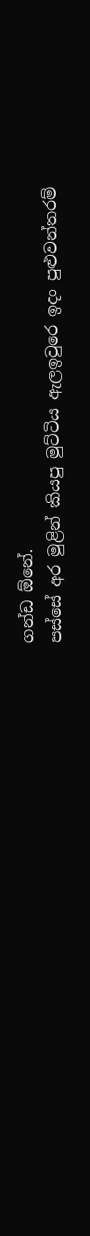ගන්ඩ ඕනේ.
පස්සේ අර මුළින් කියපු මුට්ටිය ඇලඉවුරෙ ඉදං පුළුවන්තරම්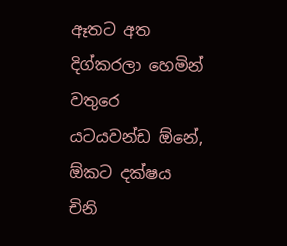ඈතට අත දිග්කරලා හෙමින් වතුරෙ යටයවන්ඩ ඕනේ, ඕකට දක්ෂය චිනි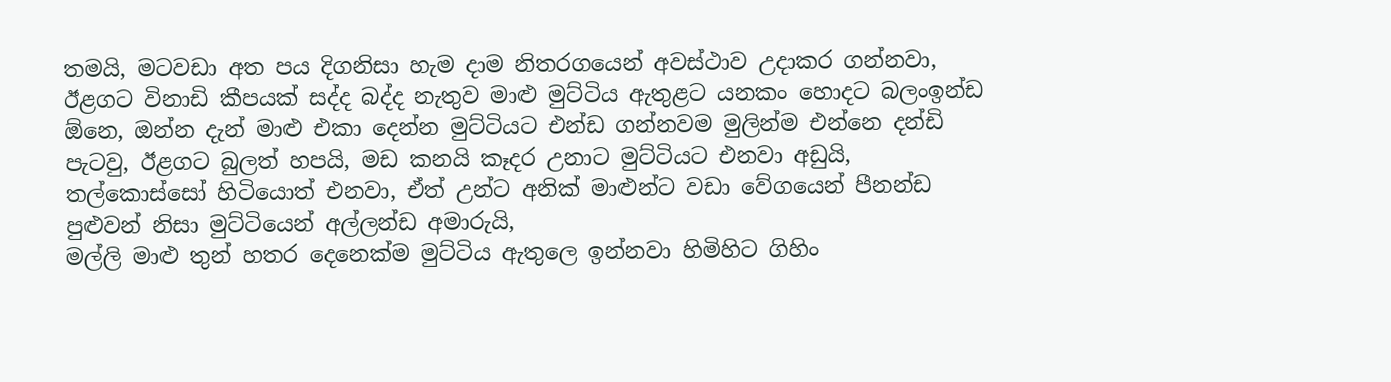තමයි, මටවඩා අත පය දිගනිසා හැම දාම නිතරගයෙන් අවස්ථාව උදාකර ගන්නවා, ඊළගට විනාඩි කීපයක් සද්ද බද්ද නැතුව මාළු මුට්ටිය ඇතුළට යනකං හොදට බලංඉන්ඩ ඕනෙ, ඔන්න දැන් මාළු එකා දෙන්න මුට්ටියට එන්ඩ ගන්නවම මුලින්ම එන්නෙ දන්ඩි පැටවු, ඊළගට බුලත් හපයි, මඩ කනයි කෑදර උනාට මුට්ටියට එනවා අඩුයි, තල්කොස්සෝ හිටියොත් එනවා, ඒත් උන්ට අනික් මාළුන්ට වඩා වේගයෙන් පීනන්ඩ පුළුවන් නිසා මුට්ටියෙන් අල්ලන්ඩ අමාරුයි,
මල්ලි මාළු තුන් හතර දෙනෙක්ම මුට්ටිය ඇතුලෙ ඉන්නවා හිමිහිට ගිහිං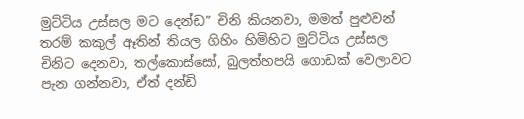මුට්ටිය උස්සල මට දෙන්ඩ” චිනි කියනවා, මමත් පුළුවන් තරම් කකුල් ඈතින් තියල ගිහිං හිමිහිට මුට්ටිය උස්සල චිනිට දෙනවා, තල්කොස්සෝ, බුලත්හපයි ගොඩක් වෙලාවට පැන ගන්නවා, ඒත් දන්ඩි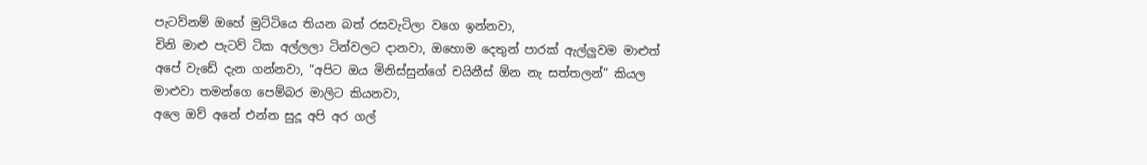පැටව්නම් ඔහේ මුට්ටියෙ තියන බත් රසවැටිලා වගෙ ඉන්නවා,
චිනි මාළු පැටව් ටික අල්ලලා ටින්වලට දානවා, ඔහොම දෙතුන් පාරක් ඇල්ලුවම මාළුත් අපේ වැඩේ දැන ගන්නවා, “අපිට ඔය මිනිස්සුන්ගේ චයිනීස් ඕන නැ සත්තලන්” කියල මාළුවා තමන්ගෙ පෙම්බර මාලිට කියනවා,
අලෙ ඔව් අනේ එන්න සුදූ අපි අර ගල්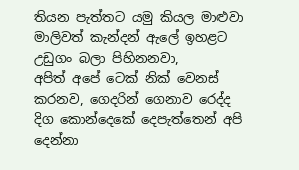තියන පැත්තට යමු කියල මාළුවා මාලිවත් කැන්දන් ඇලේ ඉහළට උඩුගං බලා පිහිනනවා,
අපිත් අපේ ටෙක් නික් වෙනස් කරනව, ගෙදරින් ගෙනාව රෙද්ද දිග කොන්දෙකේ දෙපැත්තෙන් අපි දෙන්නා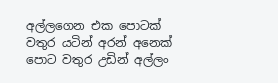අල්ලගෙන එක පොටක් වතුර යටින් අරන් අනෙක් පොට වතුර උඩින් අල්ලං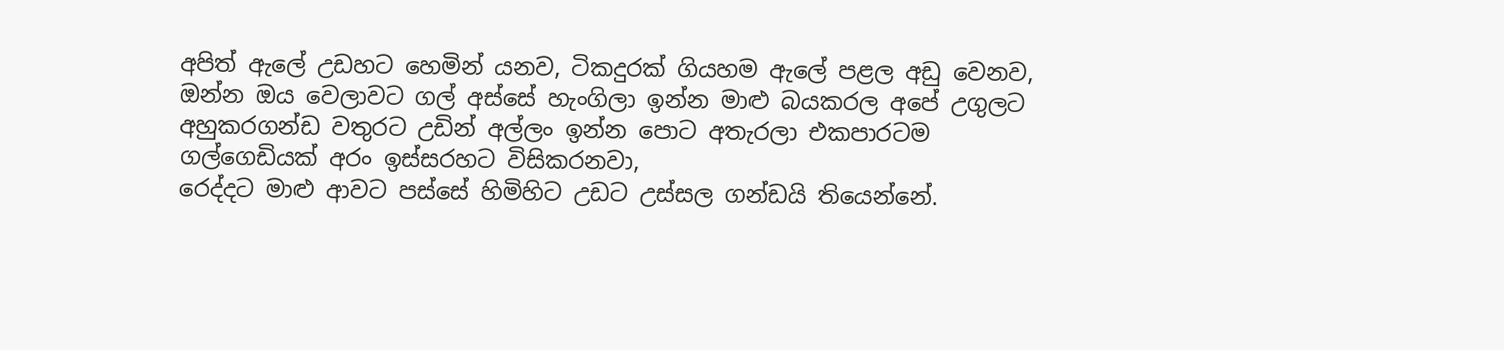අපිත් ඇලේ උඩහට හෙමින් යනව, ටිකදුරක් ගියහම ඇලේ පළල අඩු වෙනව,
ඔන්න ඔය වෙලාවට ගල් අස්සේ හැංගිලා ඉන්න මාළු බයකරල අපේ උගුලට අහුකරගන්ඩ වතුරට උඩින් අල්ලං ඉන්න පොට අතැරලා එකපාරටම ගල්ගෙඩියක් අරං ඉස්සරහට විසිකරනවා,
රෙද්දට මාළු ආවට පස්සේ හිමිහිට උඩට උස්සල ගන්ඩයි තියෙන්නේ.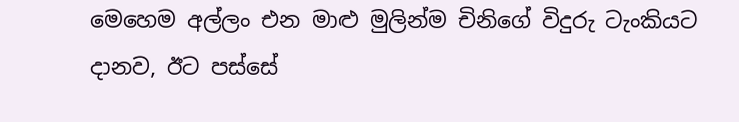මෙහෙම අල්ලං එන මාළු මුලින්ම චිනිගේ විදුරු ටැංකියට දානව, ඊට පස්සේ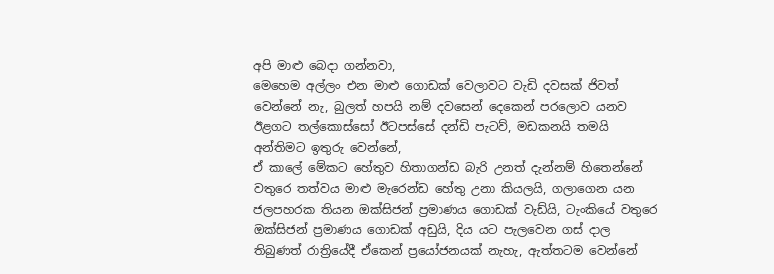අපි මාළු බෙදා ගන්නවා,
මෙහෙම අල්ලං එන මාළු ගොඩක් වෙලාවට වැඩි දවසක් ජිවත් වෙන්නේ නැ, බුලත් හපයි නම් දවසෙන් දෙකෙන් පරලොව යනව ඊළගට තල්කොස්සෝ ඊටපස්සේ දන්ඩි පැටව්, මඩකනයි තමයි අන්තිමට ඉතුරු වෙන්නේ,
ඒ කාලේ මේකට හේතුව හිතාගන්ඩ බැරි උනත් දැන්නම් හිතෙන්නේ වතුරෙ තත්වය මාළු මැරෙන්ඩ හේතු උනා කියලයි, ගලාගෙන යන ජලපහරක තියන ඔක්සිජන් ප්‍රමාණය ගොඩක් වැඩ්යි, ටැංකියේ වතුරෙ ඔක්සිජන් ප්‍රමාණය ගොඩක් අඩුයි, දිය යට පැලවෙන ගස් දාල තිබුණත් රාත්‍රියේදී ඒකෙන් ප්‍රයෝජනයක් නැහැ, ඇත්තටම වෙන්නේ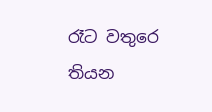රෑට වතුරෙ තියන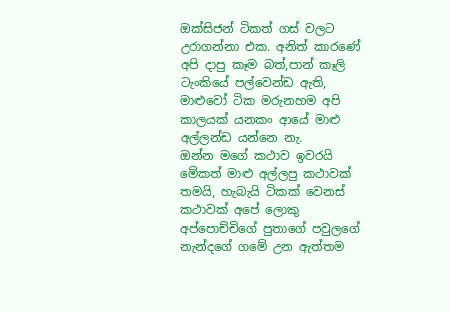ඔක්සිජන් ටිකත් ගස් වලට උරාගන්නා එක. අනිත් කාරණේ අපි දාපු කෑම බත්,පාන් කෑලි  ටැංකියේ පල්වෙන්ඩ ඇති, මාළුවෝ ටික මරුනහම අපි කාලයක් යනකං ආයේ මාළු අල්ලන්ඩ යන්නෙ නැ.
ඔන්න මගේ කථාව ඉවරයි මේකත් මාළු අල්ලපු කථාවක් තමයි, හැබැයි ටිකක් වෙනස් කථාවක් අපේ ලොකු අප්පොච්චිගේ පුතාගේ පවුලගේ නැන්දගේ ගමේ උන ඇත්තම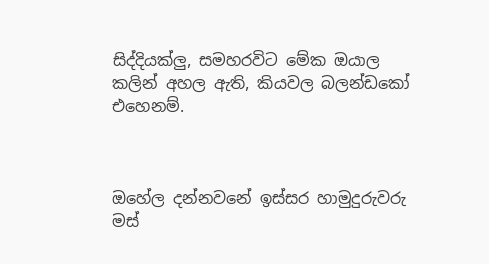සිද්දියක්ලු, සමහරවිට මේක ඔයාල කලින් අහල ඇති, කියවල බලන්ඩකෝ එහෙනම්.



ඔහේල දන්නවනේ ඉස්සර හාමුදුරුවරු මස්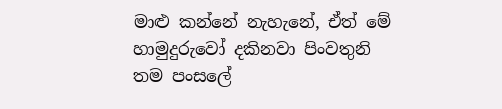මාළු කන්නේ නැහැනේ, ඒත් මේ හාමුදුරුවෝ දකිනවා පිංවතුනි තම පංසලේ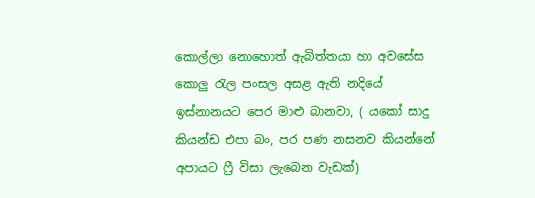කොල්ලා නොහොත් ඇබිත්තයා හා අවසේස කොලු රැල පංසල අසළ ඇති නදියේ ඉස්නානයට පෙර මාළු බානවා, ( යකෝ සාදු කියන්ඩ එපා බං, පර පණ නසනව කියන්නේ අපායට ෆ්‍රී විසා ලැබෙන වැඩක්)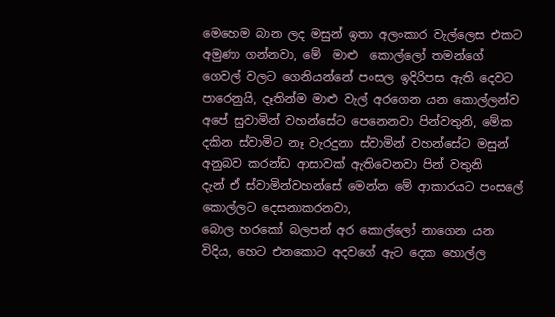මෙහෙම බාන ලද මසුන් ඉතා අලංකාර වැල්ලෙස එකට අමුණා ගන්නවා, මේ  මාළු  කොල්ලෝ තමන්ගේ ගෙවල් වලට ගෙනියන්නේ පංසල ඉදිරිපස ඇති දෙවට පාරෙනුයි, දෑතින්ම මාළු වැල් අරගෙන යන කොල්ලන්ව අපේ සුවාමින් වහන්සේට පෙනෙනවා පින්වතුනි, මේක දකින ස්වාමිට නෑ වැරදුනා ස්වාමින් වහන්සේට මසුන් අනුබව කරන්ඩ ආසාවක් ඇතිවෙනවා පින් වතුනි
දැන් ඒ ස්වාමින්වහන්සේ මෙන්න මේ ආකාරයට පංසලේ කොල්ලට දෙසනාකරනවා,
බොල හරකෝ බලපන් අර කොල්ලෝ නාගෙන යන විදිය, හෙට එනකොට අදවගේ ඇට දෙක හොල්ල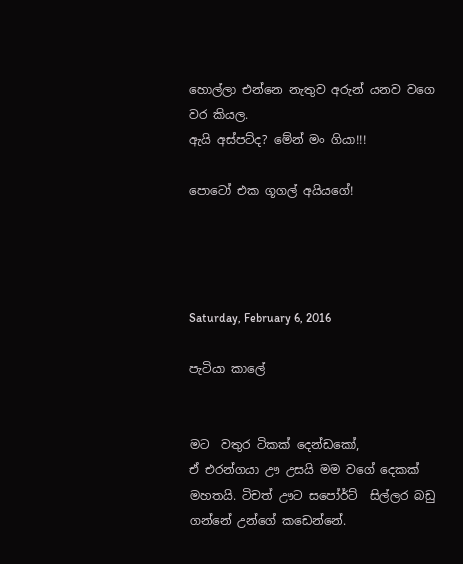හොල්ලා එන්නෙ නැතුව අරුන් යනව වගෙ වර කියල.
ඇයි අස්පට්ද? මේන් මං ගියා!!!

පොටෝ එක ගූගල් අයියගේ!




Saturday, February 6, 2016

පැටියා කාලේ


මට  වතුර ටිකක් දෙන්ඩකෝ,
ඒ එරන්ගයා ඌ උසයි මම වගේ දෙකක් මහතයි. ටිචත් ඌට සපෝර්ට්  සිල්ලර බඩු ගන්නේ උන්ගේ කඩෙන්නේ.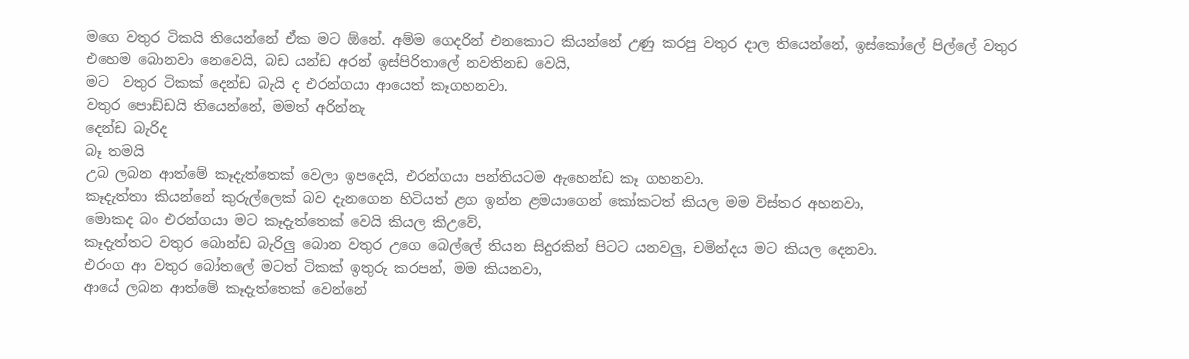මගෙ වතුර ටිකයි තියෙන්නේ ඒක මට ඕනේ. අම්ම ගෙදරින් එනකොට කියන්නේ උණු කරපු වතුර දාල තියෙන්නේ, ඉස්කෝලේ පිල්ලේ වතුර එහෙම බොනවා නෙවෙයි, බඩ යන්ඩ අරන් ඉස්පිරිතාලේ නවතිනඩ වෙයි,
මට  වතුර ටිකක් දෙන්ඩ බැයි ද එරන්ගයා ආයෙත් කෑගහනවා.
වතුර පොඩ්ඩයි තියෙන්නේ, මමත් අරින්නැ
දෙන්ඩ බැරිද
බෑ තමයි
උබ ලබන ආත්මේ කෑදැත්තෙක් වෙලා ඉපදෙයි, එරන්ගයා පන්තියටම ඇහෙන්ඩ කෑ ගහනවා.
කෑදැත්තා කියන්නේ කුරුල්ලෙක් බව දැනගෙන හිටියත් ළග ඉන්න ළමයාගෙන් කෝකටත් කියල මම විස්තර අහනවා,
මොකද බං එරන්ගයා මට කෑදැත්තෙක් වෙයි කියල කිඋවේ,
කෑදැත්තට වතුර බොන්ඩ බැරිලු බොන වතුර උගෙ බෙල්ලේ තියන සිදුරකින් පිටට යනවලු, චමින්දය මට කියල දෙනවා.
එරංග ආ වතුර බෝතලේ මටත් ටිකක් ඉතුරු කරපන්, මම කියනවා,
ආයේ ලබන ආත්මේ කෑදැත්තෙක් වෙන්නේ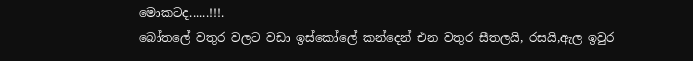මොකටද......!!!.
බෝතලේ වතුර වලට වඩා ඉස්කෝලේ කන්දෙන් එන වතුර සීතලයි, රසයි,ඇල ඉවුර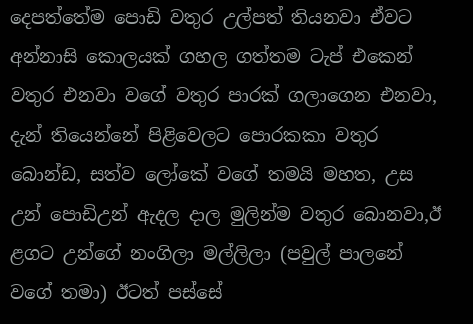දෙපත්තේම පොඩි වතුර උල්පත් තියනවා ඒවට අන්නාසි කොලයක් ගහල ගත්තම ටැප් එකෙන් වතුර එනවා වගේ වතුර පාරක් ගලාගෙන එනවා, දැන් තියෙන්නේ පිළිවෙලට පොරකකා වතුර බොන්ඩ, සත්ව ලෝකේ වගේ තමයි මහත, උස උන් පොඩිඋන් ඇදල දාල මුලින්ම වතුර බොනවා,ඊ ළගට උන්ගේ නංගිලා මල්ලිලා (පවුල් පාලනේ වගේ තමා) ඊටත් පස්සේ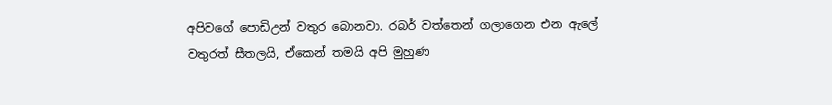අපිවගේ පොඩිඋන් වතුර බොනවා. රබර් වත්තෙන් ගලාගෙන එන ඇලේ වතුරත් සීතලයි, ඒකෙන් තමයි අපි මුහුණ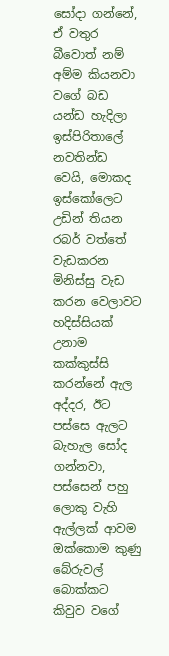සෝදා ගන්නේ, ඒ වතුර බීවොත් නම් අම්ම කියනවා වගේ බඩ යන්ඩ හැදිලා ඉස්පිරිතාලේ නවතින්ඩ වෙයි, මොකද ඉස්කෝලෙට උඩින් තියන රබර් වත්තේ වැඩකරන මිනිස්සු වැඩ කරන වෙලාවට හදිස්සියක් උනාම කක්කුස්සි කරන්නේ ඇල අද්දර, ඊට පස්සෙ ඇලට බැහැල සෝද ගන්නවා,
පස්සෙන් පහු ලොකු වැහි ඇල්ලක් ආවම ඔක්කොම කුණු බේරුවල් බොක්කට කිවුව වගේ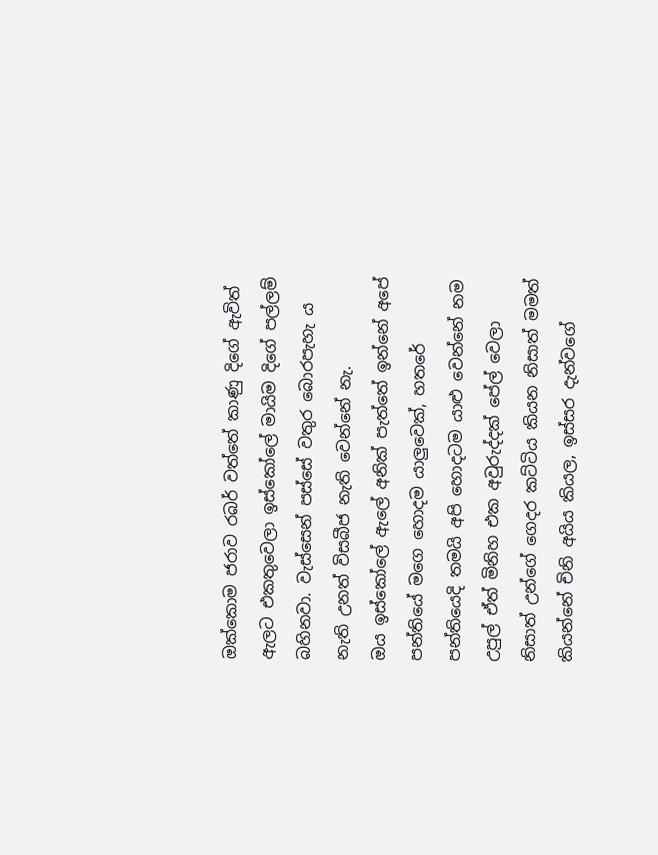ඔක්කොම ජරාව රබර් වත්තේ කාණු දිගේ ඇවිත් ඇලට එකතුවෙලා ඉස්කෝලේ මායිම දිගේ පල්ලම් බහිනවා. වැස්සෙන් පස්සේ වතුර බොරපැහැ ය නැති උනත් විසබීජ නැති වෙන්නේ නැ.
ඔය ඉස්කෝලේ ඇලේ අනික් පැත්තේ ඉන්නේ අපේ පන්තියේ මගෙ හොදම යාලුවෙක්, හතරේ පන්තියෙදි තමයි අපි හොදටම යාළු වෙන්නේ නම උපුල් ඒත් මිනිහ එක අවුරුද්දක් පේල් වෙලා නිසාත් උන්ගේ ගෙදර කට්ටිය කියන නිසාත් මමත් කියන්නේ චිනි අයිය කියල, ඉස්සර දැන්වගේ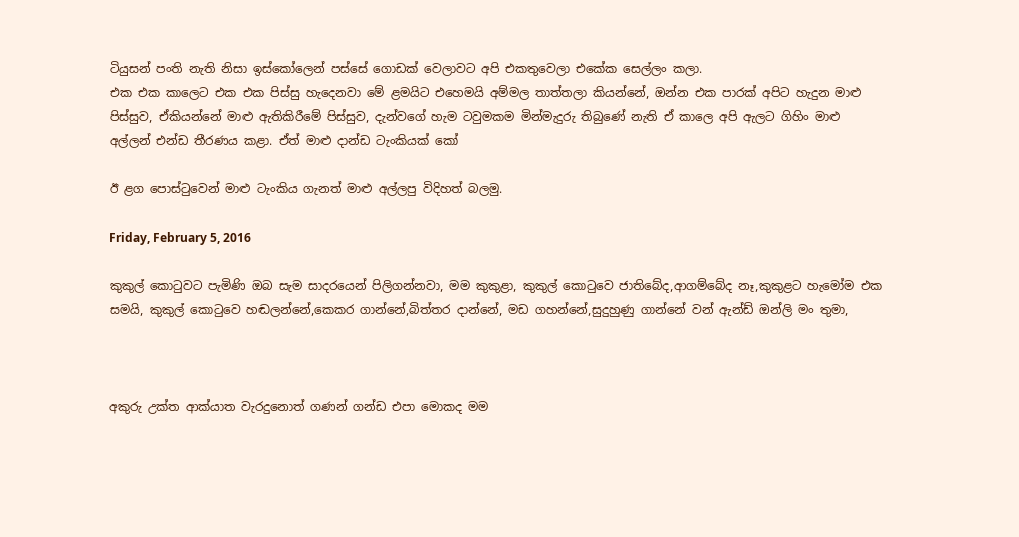ටියුසන් පංති නැති නිසා ඉස්කෝලෙන් පස්සේ ගොඩක් වෙලාවට අපි එකතුවෙලා එකේක සෙල්ලං කලා.
එක එක කාලෙට එක එක පිස්සු හැදෙනවා මේ ළමයිට එහෙමයි අම්මල තාත්තලා කියන්නේ, ඔන්න එක පාරක් අපිට හැදුන මාළු පිස්සුව, ඒකියන්නේ මාළු ඇතිකිරීමේ පිස්සුව, දැන්වගේ හැම ටවුමකම මින්මැදුරු තිබුණේ නැති ඒ කාලෙ අපි ඇලට ගිහිං මාළු අල්ලන් එන්ඩ තීරණය කළා. ඒත් මාළු දාන්ඩ ටැංකියක් කෝ

ඊ ළග පොස්ටුවෙන් මාළු ටැංකිය ගැනත් මාළු අල්ලපු විදිහත් බලමු.

Friday, February 5, 2016

කුකුල් කොටුවට පැමිණි ඔබ සැම සාදරයෙන් පිලිගන්නවා, මම කුකුළා, කුකුල් කොටුවෙ ජාතිබේද,ආගම්බේද නෑ,කුකුළට හැමෝම එක සමයි, කුකුල් කොටුවෙ හඬලන්නේ,කෙකර ගාන්නේ,බිත්තර දාන්නේ, මඩ ගහන්නේ,සුදුහුණු ගාන්නේ වන් ඇන්ඩ් ඔන්ලි මං තුමා,



අකුරු උක්ත ආක්යාත වැරදුනොත් ගණන් ගන්ඩ එපා මොකද මම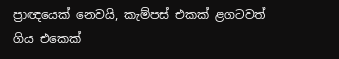ප්‍රාඥයෙක් නෙවයි, කැම්පස් එකක් ළගටවත් ගිය එකෙක්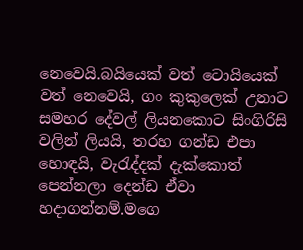නෙවෙයි.බයියෙක් වත් ටොයියෙක් වත් නෙවෙයි, ගං කුකුලෙක් උනාට සමහර දේවල් ලියනකොට සිංගිරිසි වලින් ලියයි, තරහ ගන්ඩ එපා හොඳයි, වැරැද්දක් දැක්කොත් පෙන්නලා දෙන්ඩ ඒවා හදාගන්නම්.මගෙ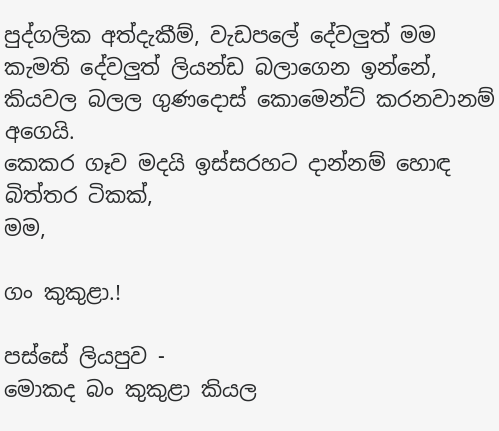පුද්ගලික අත්දැකීම්, වැඩපලේ දේවලුත් මම කැමති දේවලුත් ලියන්ඩ බලාගෙන ඉන්නේ, කියවල බලල ගුණදොස් කොමෙන්ට් කරනවානම් අගෙයි.
කෙකර ගෑව මදයි ඉස්සරහට දාන්නම් හොඳ බිත්තර ටිකක්,
මම,

ගං කුකුළා.!

පස්සේ ලියපුව -
මොකද බං කුකුළා කියල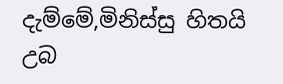දැම්මේ,මිනිස්සු හිතයි උබ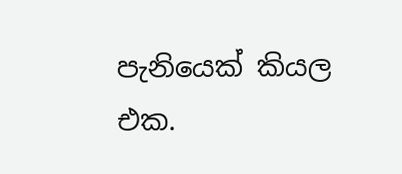පැනියෙක් කියල
එක.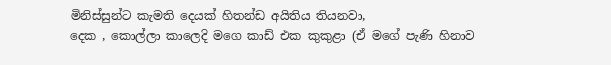මිනිස්සුන්ට කැමති දෙයක් හිතන්ඩ අයිතිය තියනවා,
දෙක , කොල්ලා කාලෙදි මගෙ කාඩ් එක කුකුළා (ඒ මගේ පැණි හිනාව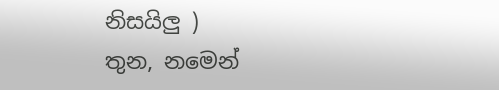නිසයිලු )
තුන, නමෙන්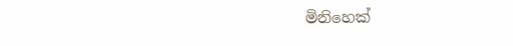මිනිහෙක්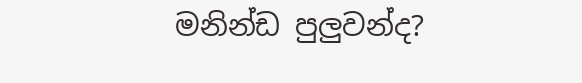මනින්ඩ පුලුවන්ද?